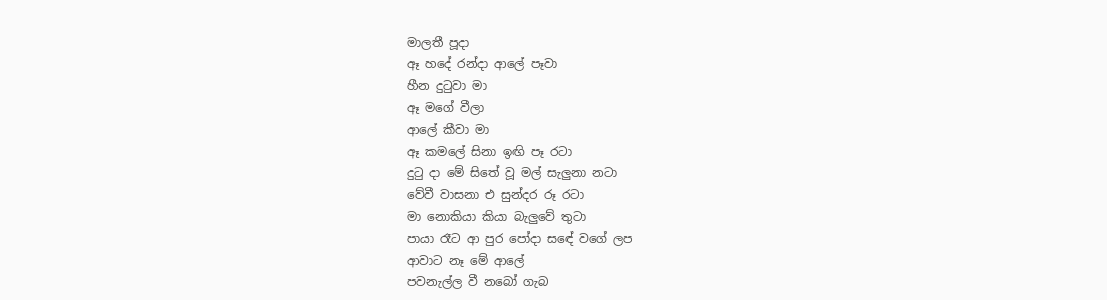මාලතී පූදා
ඈ හදේ රන්දා ආලේ පෑවා
හීන දුටුවා මා
ඈ මගේ වීලා
ආලේ කීවා මා
ඈ කමලේ සිනා ඉඟි පෑ රටා
දුටු දා මේ සිතේ වූ මල් සැලුනා නටා
වේවී වාසනා එ සුන්දර රූ රටා
මා නොකියා කියා බැලුවේ තුටා
පායා රෑට ආ පුර පෝදා සඳේ වගේ ලප
ආවාට නෑ මේ ආලේ
පවනැල්ල වී නබෝ ගැබ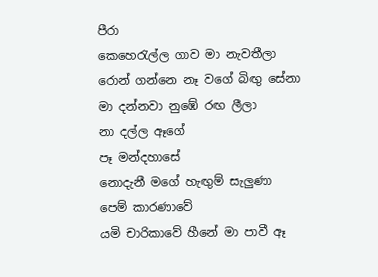පීරා
කෙහෙරැල්ල ගාව මා නැවතීලා
රොන් ගන්නෙ නෑ වගේ බිඟු සේනා
මා දන්නවා නුඹේ රඟ ලීලා
නා දල්ල ඈගේ
පෑ මන්දහාසේ
නොදැනී මගේ හැඟුම් සැලුණා
පෙම් කාරණාවේ
යමි චාරිකාවේ හීනේ මා පාවී ඈ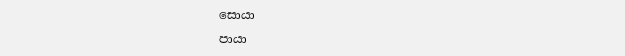සොයා
පායා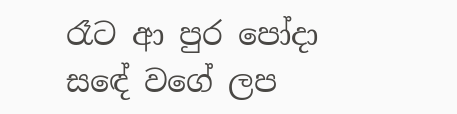රෑට ආ පුර පෝදා සඳේ වගේ ලප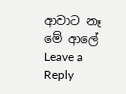ආවාට නෑ මේ ආලේ
Leave a Reply